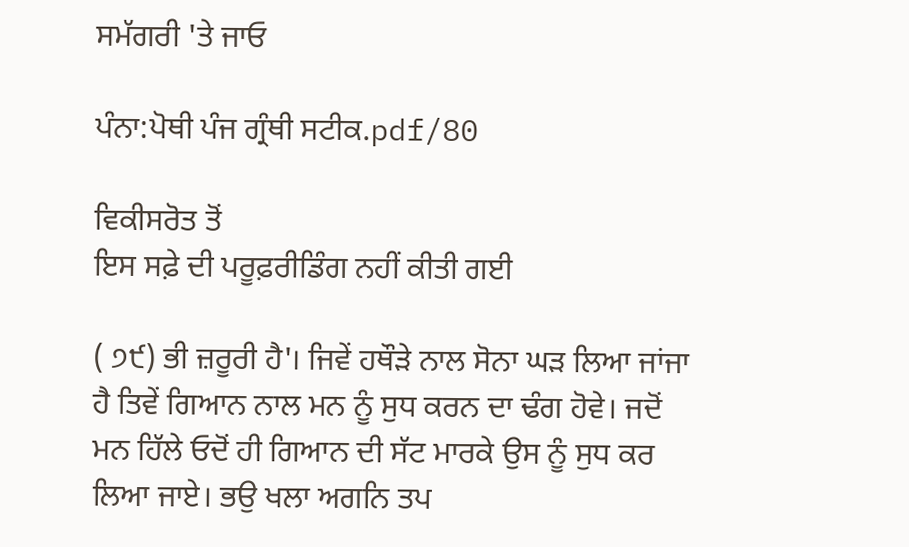ਸਮੱਗਰੀ 'ਤੇ ਜਾਓ

ਪੰਨਾ:ਪੋਥੀ ਪੰਜ ਗ੍ਰੰਥੀ ਸਟੀਕ.pdf/80

ਵਿਕੀਸਰੋਤ ਤੋਂ
ਇਸ ਸਫ਼ੇ ਦੀ ਪਰੂਫ਼ਰੀਡਿੰਗ ਨਹੀਂ ਕੀਤੀ ਗਈ

( ੭੯) ਭੀ ਜ਼ਰੂਰੀ ਹੈ'। ਜਿਵੇਂ ਹਥੌੜੇ ਨਾਲ ਸੋਨਾ ਘੜ ਲਿਆ ਜਾਂਜਾ ਹੈ ਤਿਵੇਂ ਗਿਆਨ ਨਾਲ ਮਨ ਨੂੰ ਸੁਧ ਕਰਨ ਦਾ ਢੰਗ ਹੋਵੇ। ਜਦੋਂ ਮਨ ਹਿੱਲੇ ਓਦੋਂ ਹੀ ਗਿਆਨ ਦੀ ਸੱਟ ਮਾਰਕੇ ਉਸ ਨੂੰ ਸੁਧ ਕਰ ਲਿਆ ਜਾਏ। ਭਉ ਖਲਾ ਅਗਨਿ ਤਪ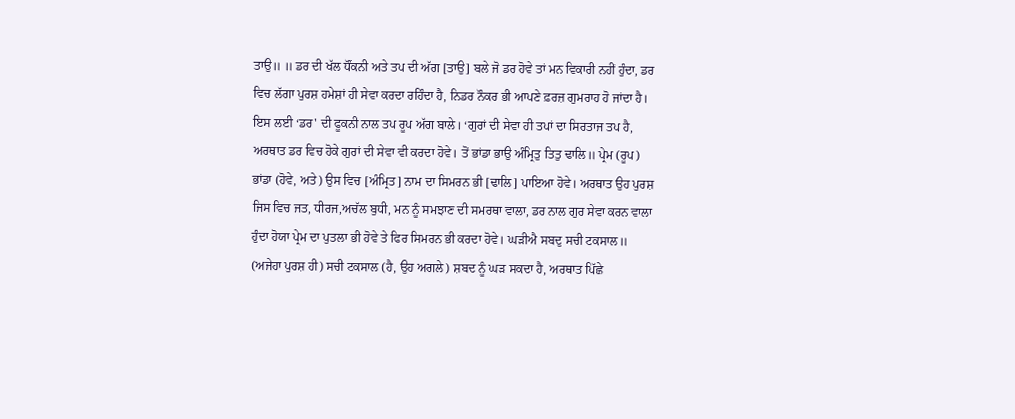ਤਾਉ॥ ॥ ਡਰ ਦੀ ਖੱਲ ਧੌਂਕਨੀ ਅਤੇ ਤਪ ਦੀ ਅੱਗ [ਤਾਉ] ਬਲੇ ਜੋ ਡਰ ਹੋਵੇ ਤਾਂ ਮਨ ਵਿਕਾਰੀ ਨਹੀਂ ਹੁੰਦਾ, ਡਰ ਵਿਚ ਲੱਗਾ ਪੁਰਸ਼ ਹਮੇਸ਼ਾਂ ਹੀ ਸੇਵਾ ਕਰਦਾ ਰਹਿੰਦਾ ਹੈ, ਨਿਡਰ ਨੌਕਰ ਭੀ ਆਪਣੇ ਫ਼ਰਜ਼ ਗੁਮਰਾਹ ਹੋ ਜਾਂਦਾ ਹੈ। ਇਸ ਲਈ ‘ਡਰ' ਦੀ ਫੂਕਨੀ ਨਾਲ ਤਪ ਰੂਪ ਅੱਗ ਬਾਲੇ। ‘ਗੁਰਾਂ ਦੀ ਸੇਵਾ ਹੀ ਤਪਾਂ ਦਾ ਸਿਰਤਾਜ ਤਪ ਹੈ, ਅਰਥਾਤ ਡਰ ਵਿਚ ਹੋਕੇ ਗੁਰਾਂ ਦੀ ਸੇਵਾ ਵੀ ਕਰਦਾ ਹੋਵੇ। ਤੋਂ ਭਾਂਡਾ ਭਾਉ ਅੰਮ੍ਰਿਤੁ ਤਿਤੁ ਢਾਲਿ॥ ਪ੍ਰੇਮ (ਰੂਪ) ਭਾਂਡਾ (ਹੋਵੇ, ਅਤੇ) ਉਸ ਵਿਚ [ਅੰਮ੍ਰਿਤ] ਨਾਮ ਦਾ ਸਿਮਰਨ ਭੀ [ਢਾਲਿ] ਪਾਇਆ ਹੋਵੇ। ਅਰਥਾਤ ਉਹ ਪੁਰਸ਼ ਜਿਸ ਵਿਚ ਜਤ, ਧੀਰਜ,ਅਚੱਲ ਬੁਧੀ, ਮਨ ਨੂੰ ਸਮਝਾਣ ਦੀ ਸਮਰਥਾ ਵਾਲਾ, ਡਰ ਨਾਲ ਗੁਰ ਸੇਵਾ ਕਰਨ ਵਾਲਾ ਹੁੰਦਾ ਹੋਯਾ ਪ੍ਰੇਮ ਦਾ ਪੁਤਲਾ ਭੀ ਹੋਵੇ ਤੇ ਫਿਰ ਸਿਮਰਨ ਭੀ ਕਰਦਾ ਹੋਵੇ। ਘੜੀਐ ਸਬਦੁ ਸਚੀ ਟਕਸਾਲ॥ (ਅਜੇਹਾ ਪੁਰਸ਼ ਹੀ) ਸਚੀ ਟਕਸਾਲ (ਹੈ, ਉਹ ਅਗਲੇ) ਸ਼ਬਦ ਨੂੰ ਘੜ ਸਕਦਾ ਹੈ, ਅਰਥਾਤ ਪਿੱਛੇ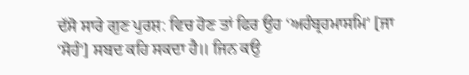ਦੱਸੋ ਸਾਰੇ ਗੁਣ ਪੁਰਸ਼: ਵਿਚ ਹੋਣ ਤਾਂ ਫਿਰ ਉਹ ‘ਅਹੰਬ੍ਰਹਮਾਸਮਿ' [ਜਾ ‘ਸੋਹੰ'] ਸਬਦ ਕਹਿ ਸਕਦਾ ਹੈ॥ ਜਿਨ ਕਉ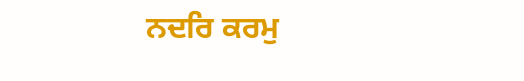ਨਦਰਿ ਕਰਮੁ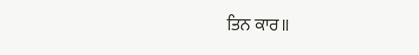ਤਿਨ ਕਾਰ॥